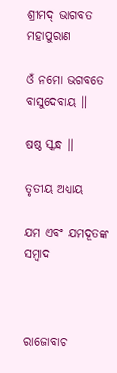ଶ୍ରୀମଦ୍ ଭାଗବତ ମହାପୁରାଣ

ଓଁ ନମୋ ଭଗବତେ ବାସୁଦେବାୟ ॥

ଷଷ୍ଠ ସ୍କନ୍ଧ ॥

ତୃତୀୟ ଅଧ୍ୟାୟ

ଯମ ଏବଂ ଯମଦୂତଙ୍କ ସମ୍ବାଦ



ରାଜୋବାଚ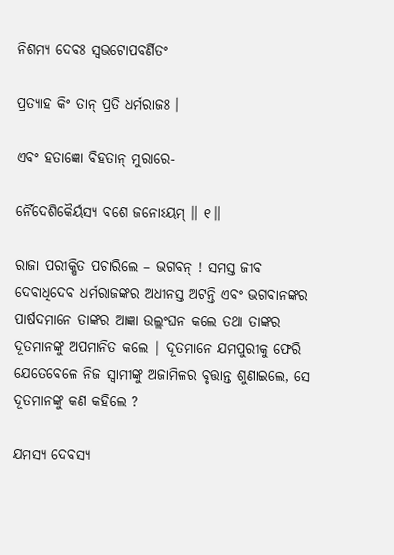ନିଶମ୍ୟ ଦେବଃ ସ୍ୱଭଟୋପବର୍ଣିତଂ

ପ୍ରତ୍ୟାହ କିଂ ତାନ୍ ପ୍ରତି ଧର୍ମରାଜଃ ।

ଏବଂ ହତାଜ୍ଞୋ ବିହତାନ୍ ମୁରାରେ-

ର୍ନୈଦେଶିକୈର୍ୟସ୍ୟ ବଶେ ଜନୋଽୟମ୍ ॥ ୧॥

ରାଜା ପରୀକ୍ଷିତ ପଚାରିଲେ – ଭଗବନ୍ ! ସମସ୍ତ ଜୀବ ଦେବାଧିଦେବ ଧର୍ମରାଜଙ୍କର ଅଧୀନସ୍ତ ଅଟନ୍ତି ଏବଂ ଭଗବାନଙ୍କର ପାର୍ଷଦମାନେ ତାଙ୍କର ଆଜ୍ଞା ଉଲ୍ଲଂଘନ କଲେ ତଥା ତାଙ୍କର ଦୂତମାନଙ୍କୁ ଅପମାନିତ କଲେ | ଦୂତମାନେ ଯମପୁରୀକୁ ଫେରି ଯେତେବେଳେ ନିଜ ସ୍ବାମୀଙ୍କୁ ଅଜାମିଳର ବୃତ୍ତାନ୍ତ ଶୁଣାଇଲେ, ସେ ଦୂତମାନଙ୍କୁ କଣ କହିଲେ ?

ଯମସ୍ୟ ଦେବସ୍ୟ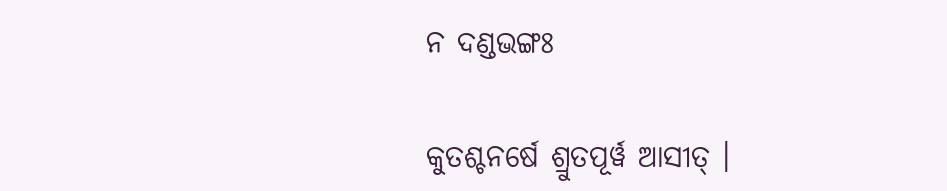ନ ଦଣ୍ଡଭଙ୍ଗଃ

କୁତଶ୍ଚନର୍ଷେ ଶ୍ରୁତପୂର୍ୱ ଆସୀତ୍ ।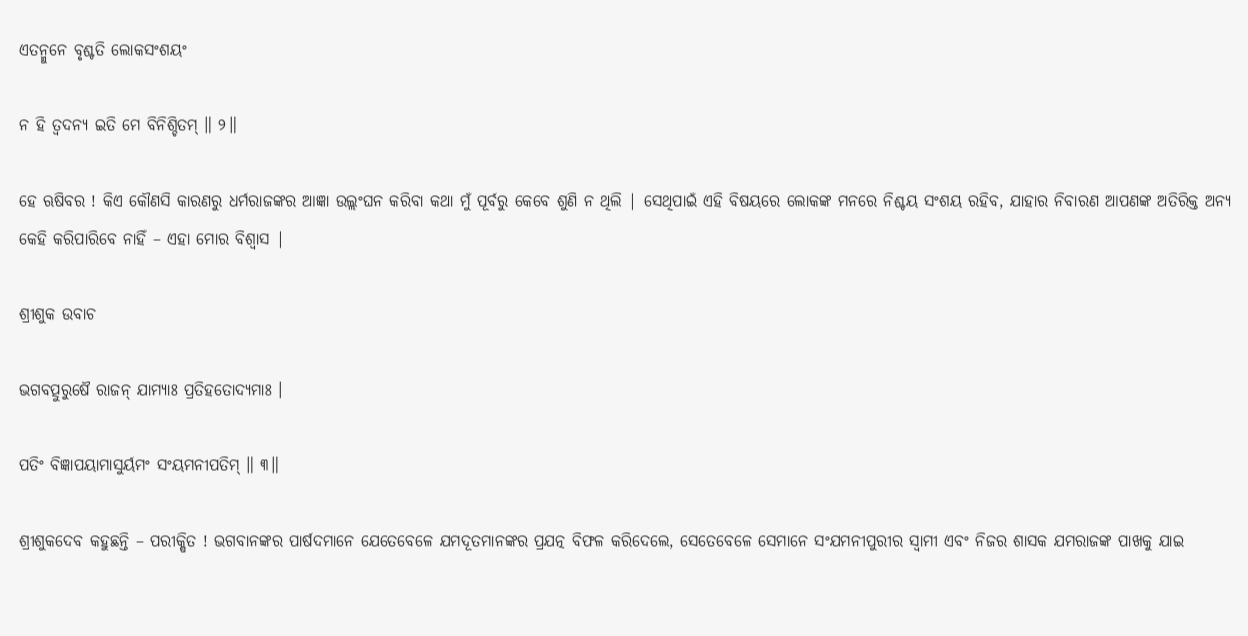ଏତନ୍ମୁନେ ବୃଶ୍ଚତି ଲୋକସଂଶୟଂ

ନ ହି ତ୍ୱଦନ୍ୟ ଇତି ମେ ବିନିଶ୍ଚିତମ୍ ॥ ୨॥

ହେ ଋଷିବର ! କିଏ କୌଣସି କାରଣରୁ ଧର୍ମରାଜଙ୍କର ଆଜ୍ଞା ଉଲ୍ଲଂଘନ କରିବା କଥା ମୁଁ ପୂର୍ବରୁ କେବେ ଶୁଣି ନ ଥିଲି | ସେଥିପାଇଁ ଏହି ବିଷୟରେ ଲୋକଙ୍କ ମନରେ ନିଶ୍ଚୟ ସଂଶୟ ରହିବ, ଯାହାର ନିବାରଣ ଆପଣଙ୍କ ଅତିରିକ୍ତ ଅନ୍ୟ କେହି କରିପାରିବେ ନାହିଁ – ଏହା ମୋର ବିଶ୍ବାସ |

ଶ୍ରୀଶୁକ ଉବାଚ

ଭଗବତ୍ପୁରୁଷୈ ରାଜନ୍ ଯାମ୍ୟାଃ ପ୍ରତିହତୋଦ୍ୟମାଃ ।

ପତିଂ ବିଜ୍ଞାପୟାମାସୁର୍ୟମଂ ସଂୟମନୀପତିମ୍ ॥ ୩॥

ଶ୍ରୀଶୁକଦେବ କହୁଛନ୍ତି – ପରୀକ୍ଷିତ ! ଭଗବାନଙ୍କର ପାର୍ଷଦମାନେ ଯେତେବେଳେ ଯମଦୂତମାନଙ୍କର ପ୍ରଯତ୍ନ ବିଫଳ କରିଦେଲେ, ସେତେବେଳେ ସେମାନେ ସଂଯମନୀପୁରୀର ସ୍ବାମୀ ଏବଂ ନିଜର ଶାସକ ଯମରାଜଙ୍କ ପାଖକୁ ଯାଇ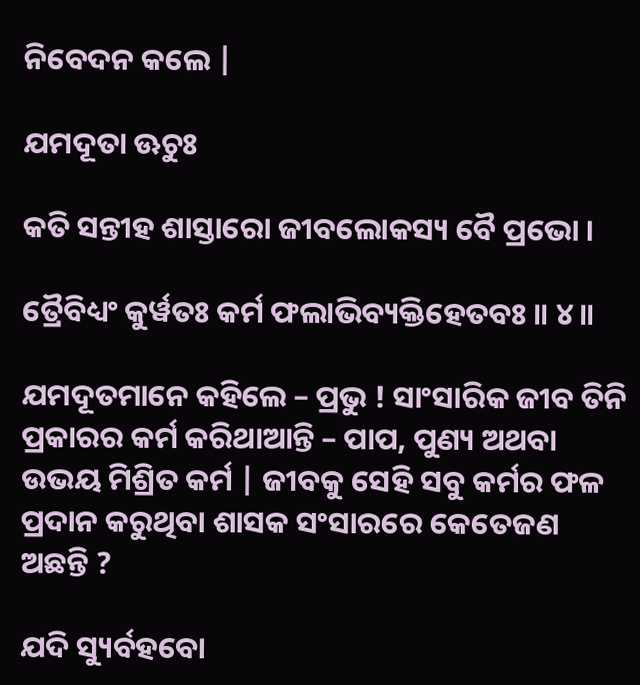ନିବେଦନ କଲେ |

ଯମଦୂତା ଊଚୁଃ

କତି ସନ୍ତୀହ ଶାସ୍ତାରୋ ଜୀବଲୋକସ୍ୟ ବୈ ପ୍ରଭୋ ।

ତ୍ରୈବିଧ୍ୟଂ କୁର୍ୱତଃ କର୍ମ ଫଲାଭିବ୍ୟକ୍ତିହେତବଃ ॥ ୪॥

ଯମଦୂତମାନେ କହିଲେ – ପ୍ରଭୁ ! ସାଂସାରିକ ଜୀବ ତିନି ପ୍ରକାରର କର୍ମ କରିଥାଆନ୍ତି – ପାପ, ପୁଣ୍ୟ ଅଥବା ଉଭୟ ମିଶ୍ରିତ କର୍ମ | ଜୀବକୁ ସେହି ସବୁ କର୍ମର ଫଳ ପ୍ରଦାନ କରୁଥିବା ଶାସକ ସଂସାରରେ କେତେଜଣ ଅଛନ୍ତି ?

ଯଦି ସ୍ୟୁର୍ବହବୋ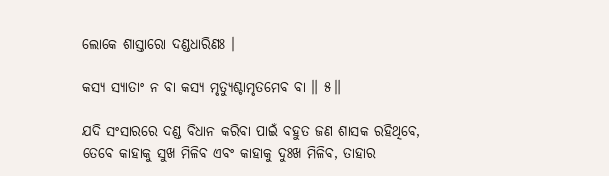ଲୋକେ ଶାସ୍ତାରୋ ଦଣ୍ଡଧାରିଣଃ ।

କସ୍ୟ ସ୍ୟାତାଂ ନ ବା କସ୍ୟ ମୃତ୍ୟୁଶ୍ଚାମୃତମେବ ବା ॥ ୫॥

ଯଦି ସଂସାରରେ ଦଣ୍ଡ ବିଧାନ କରିବା ପାଇଁ ବହୁତ ଜଣ ଶାସକ ରହିଥିବେ, ତେବେ କାହାକୁ ସୁଖ ମିଳିବ ଏବଂ କାହାକୁ ଦୁଃଖ ମିଳିବ, ତାହାର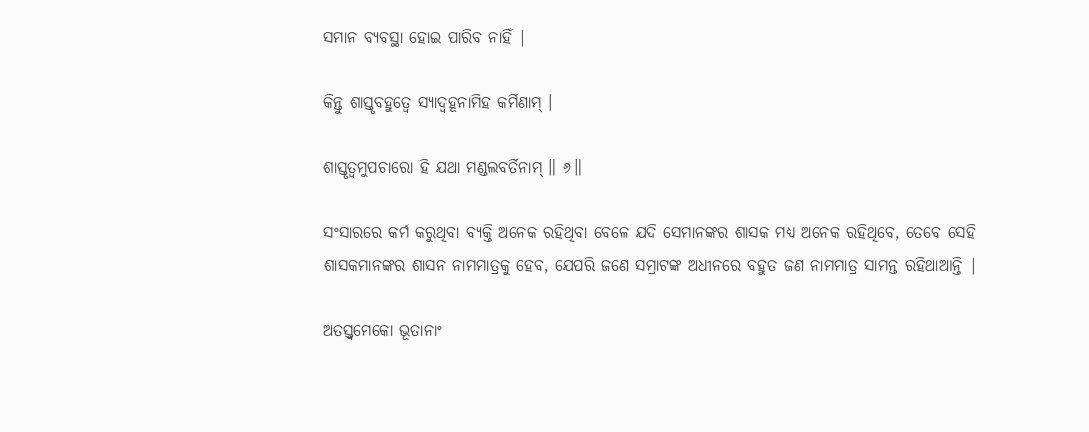ସମାନ ବ୍ୟବସ୍ଥା ହୋଇ ପାରିବ ନାହିଁ |

କିନ୍ତୁ ଶାସ୍ତୃବହୁତ୍ୱେ ସ୍ୟାଦ୍ବହୂନାମିହ କର୍ମିଣାମ୍ ।

ଶାସ୍ତୃତ୍ୱମୁପଚାରୋ ହି ଯଥା ମଣ୍ଡଲବର୍ତିନାମ୍ ॥ ୬॥

ସଂସାରରେ କର୍ମ କରୁଥିବା ବ୍ୟକ୍ତି ଅନେକ ରହିଥିବା ବେଳେ ଯଦି ସେମାନଙ୍କର ଶାସକ ମଧ୍ୟ ଅନେକ ରହିଥିବେ, ତେବେ ସେହି ଶାସକମାନଙ୍କର ଶାସନ ନାମମାତ୍ରକୁ ହେବ, ଯେପରି ଜଣେ ସମ୍ରାଟଙ୍କ ଅଧୀନରେ ବହୁତ ଜଣ ନାମମାତ୍ର ସାମନ୍ତ ରହିଥାଆନ୍ତି |

ଅତସ୍ତ୍ୱମେକୋ ଭୂତାନାଂ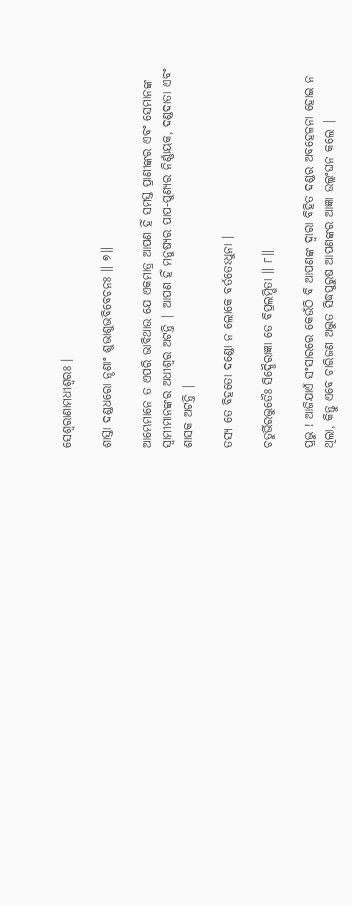ସେଶ୍ୱରାଣାମଧୀଶ୍ୱରଃ ।

ଶାସ୍ତା ଦଣ୍ଡଧରୋ ନୄଣାଂ ଶୁଭାଶୁଭବିବେଚନଃ ॥ ୭॥

ଆମ୍ଭେମାନେ ତ ଏପରି ଭାବିଥାଉ ଯେ ଏକମାତ୍ର ଆପଣ ହିଁ ସମସ୍ତ ପ୍ରାଣୀଙ୍କର ଏବଂ ସେମାନଙ୍କ ସ୍ବାମୀମାନଙ୍କର ଅଧୀଶ୍ବର ଅଟନ୍ତି | ଆପଣ ହିଁ ମନୁଷ୍ୟର ପାପ-ପୁଣ୍ୟର ନିର୍ଣ୍ଣାୟକ, ଦଣ୍ଡଦାତା ଏବଂ ଶାସକ ଅଟନ୍ତି |

ତସ୍ୟ ତେ ବିହତୋ ଦଣ୍ଡୋ ନ ଲୋକେ ବର୍ତତେଽଧୁନା ।

ଚତୁର୍ଭିରଦ୍ଭୁତୈଃ ସିଦ୍ଧୈରାଜ୍ଞା ତେ ବିପ୍ରଲମ୍ଭିତା ॥ ୮॥

ପ୍ରଭୁ ! ଆଜିଯାଏଁ ସଂସାରରେ କେଉଁଠି ବି ଆପଣଙ୍କ ଦ୍ବାରା ବିହିତ ଦଣ୍ଡର ଅବହେଳନା ହୋଇ ନ ଥିଲା, କିନ୍ତୁ ଏବେ ଚାରିଜଣ ଅଦ୍ଭୁତ ସିଦ୍ଧପୁରୁଷ ଆପଣଙ୍କର ଆଜ୍ଞା ଉଲ୍ଲଂଘନ କଲେ |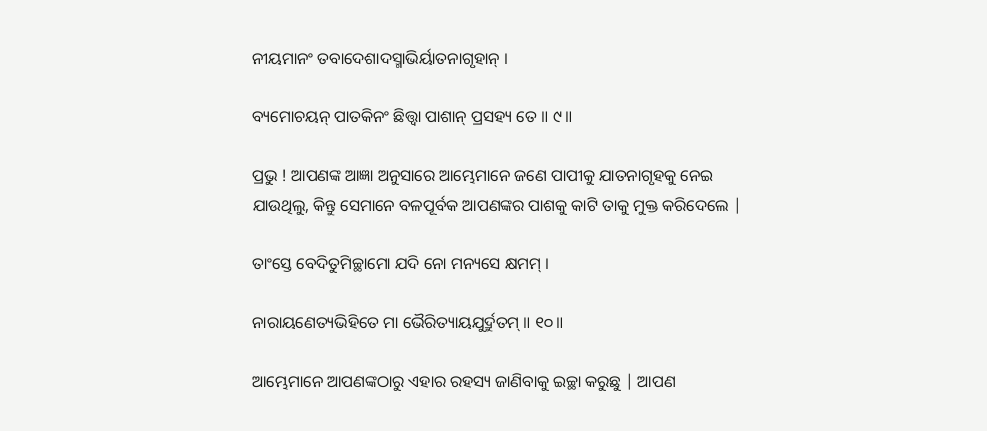ନୀୟମାନଂ ତବାଦେଶାଦସ୍ମାଭିର୍ୟାତନାଗୃହାନ୍ ।

ବ୍ୟମୋଚୟନ୍ ପାତକିନଂ ଛିତ୍ତ୍ୱା ପାଶାନ୍ ପ୍ରସହ୍ୟ ତେ ॥ ୯॥

ପ୍ରଭୁ ! ଆପଣଙ୍କ ଆଜ୍ଞା ଅନୁସାରେ ଆମ୍ଭେମାନେ ଜଣେ ପାପୀକୁ ଯାତନାଗୃହକୁ ନେଇ ଯାଉଥିଲୁ, କିନ୍ତୁ ସେମାନେ ବଳପୂର୍ବକ ଆପଣଙ୍କର ପାଶକୁ କାଟି ତାକୁ ମୁକ୍ତ କରିଦେଲେ |

ତାଂସ୍ତେ ବେଦିତୁମିଚ୍ଛାମୋ ଯଦି ନୋ ମନ୍ୟସେ କ୍ଷମମ୍ ।

ନାରାୟଣେତ୍ୟଭିହିତେ ମା ଭୈରିତ୍ୟାୟଯୁର୍ଦ୍ରୁତମ୍ ॥ ୧୦॥

ଆମ୍ଭେମାନେ ଆପଣଙ୍କଠାରୁ ଏହାର ରହସ୍ୟ ଜାଣିବାକୁ ଇଚ୍ଛା କରୁଛୁ | ଆପଣ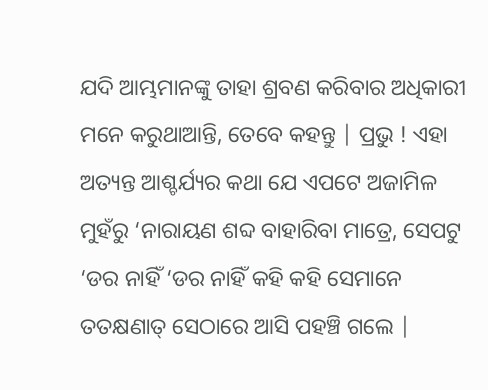ଯଦି ଆମ୍ଭମାନଙ୍କୁ ତାହା ଶ୍ରବଣ କରିବାର ଅଧିକାରୀ ମନେ କରୁଥାଆନ୍ତି, ତେବେ କହନ୍ତୁ | ପ୍ରଭୁ ! ଏହା ଅତ୍ୟନ୍ତ ଆଶ୍ଚର୍ଯ୍ୟର କଥା ଯେ ଏପଟେ ଅଜାମିଳ ମୁହଁରୁ ‘ନାରାୟଣ ଶବ୍ଦ ବାହାରିବା ମାତ୍ରେ, ସେପଟୁ ‘ଡର ନାହିଁ ‘ଡର ନାହିଁ କହି କହି ସେମାନେ ତତକ୍ଷଣାତ୍ ସେଠାରେ ଆସି ପହଞ୍ଚି ଗଲେ |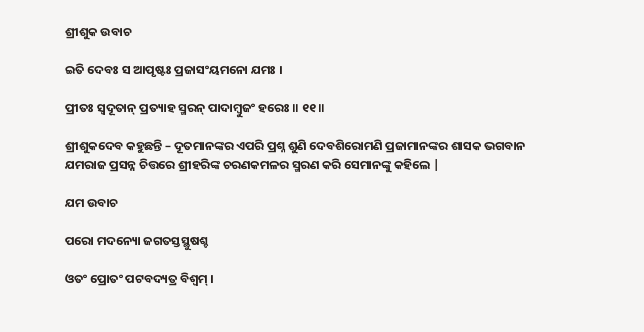ଶ୍ରୀଶୁକ ଉବାଚ

ଇତି ଦେବଃ ସ ଆପୃଷ୍ଟଃ ପ୍ରଜାସଂୟମନୋ ଯମଃ ।

ପ୍ରୀତଃ ସ୍ୱଦୂତାନ୍ ପ୍ରତ୍ୟାହ ସ୍ମରନ୍ ପାଦାମ୍ବୁଜଂ ହରେଃ ॥ ୧୧॥

ଶ୍ରୀଶୁକଦେବ କହୁଛନ୍ତି – ଦୂତମାନଙ୍କର ଏପରି ପ୍ରଶ୍ନ ଶୁଣି ଦେବଶିରୋମଣି ପ୍ରଜାମାନଙ୍କର ଶାସକ ଭଗବାନ ଯମରାଜ ପ୍ରସନ୍ନ ଚିତ୍ତରେ ଶ୍ରୀହରିଙ୍କ ଚରଣକମଳର ସ୍ମରଣ କରି ସେମାନଙ୍କୁ କହିଲେ |

ଯମ ଉବାଚ

ପରୋ ମଦନ୍ୟୋ ଜଗତସ୍ତସ୍ଥୁଷଶ୍ଚ

ଓତଂ ପ୍ରୋତଂ ପଟବଦ୍ୟତ୍ର ବିଶ୍ୱମ୍ ।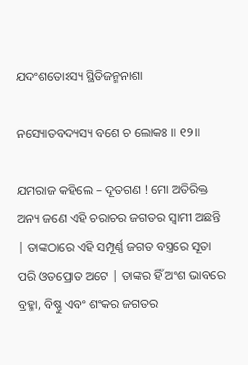ଯଦଂଶତୋଽସ୍ୟ ସ୍ଥିତିଜନ୍ମନାଶା

ନସ୍ୟୋତବଦ୍ୟସ୍ୟ ବଶେ ଚ ଲୋକଃ ॥ ୧୨॥

ଯମରାଜ କହିଲେ – ଦୂତଗଣ ! ମୋ ଅତିରିକ୍ତ ଅନ୍ୟ ଜଣେ ଏହି ଚରାଚର ଜଗତର ସ୍ବାମୀ ଅଛନ୍ତି | ତାଙ୍କଠାରେ ଏହି ସମ୍ପୂର୍ଣ୍ଣ ଜଗତ ବସ୍ତ୍ରରେ ସୂତା ପରି ଓତପ୍ରୋତ ଅଟେ | ତାଙ୍କର ହିଁ ଅଂଶ ଭାବରେ ବ୍ରହ୍ମା, ବିଷ୍ଣୁ ଏବଂ ଶଂକର ଜଗତର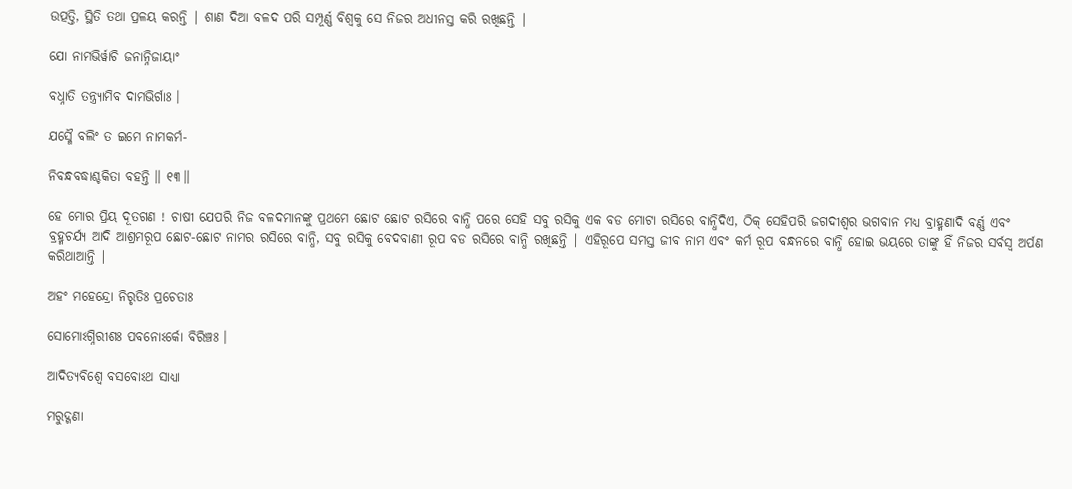ଉତ୍ପତ୍ତି, ସ୍ଥିତି ତଥା ପ୍ରଳୟ କରନ୍ତି | ଶାଣ ଦିଆ ବଳଦ ପରି ସମ୍ପୂର୍ଣ୍ଣ ବିଶ୍ବକୁ ସେ ନିଜର ଅଧୀନସ୍ତ କରି ରଖିଛନ୍ତି |

ଯୋ ନାମଭିର୍ୱାଚି ଜନାନ୍ନିଜାୟାଂ

ବଧ୍ନାତି ତନ୍ତ୍ର୍ୟାମିବ ଦାମଭିର୍ଗାଃ ।

ଯସ୍ମୈ ବଲିଂ ତ ଇମେ ନାମକର୍ମ-

ନିବନ୍ଧବଦ୍ଧାଶ୍ଚକିତା ବହନ୍ତି ॥ ୧୩॥

ହେ ମୋର ପ୍ରିୟ ଦୂତଗଣ ! ଚାଷୀ ଯେପରି ନିଜ ବଳଦମାନଙ୍କୁ ପ୍ରଥମେ ଛୋଟ ଛୋଟ ରସିରେ ବାନ୍ଧି ପରେ ସେହି ସବୁ ରସିକୁ ଏକ ବଡ ମୋଟା ରସିରେ ବାନ୍ଧିଦିଏ, ଠିକ୍ ସେହିପରି ଜଗଦୀଶ୍ବର ଭଗବାନ ମଧ୍ୟ ବ୍ରାହ୍ମଣାଦି ବର୍ଣ୍ଣ ଏବଂ ବ୍ରହ୍ମଚର୍ଯ୍ୟ ଆଦି ଆଶ୍ରମରୂପ ଛୋଟ-ଛୋଟ ନାମର ରସିରେ ବାନ୍ଧି, ସବୁ ରସିକୁ ବେଦବାଣୀ ରୂପ ବଡ ରସିରେ ବାନ୍ଧି ରଖିଛନ୍ତି | ଏହିରୂପେ ସମସ୍ତ ଜୀବ ନାମ ଏବଂ କର୍ମ ରୂପ ବନ୍ଧନରେ ବାନ୍ଧି ହୋଇ ଭୟରେ ତାଙ୍କୁ ହିଁ ନିଜର ସର୍ବସ୍ବ ଅର୍ପଣ କରିଥାଆନ୍ତି |

ଅହଂ ମହେନ୍ଦ୍ରୋ ନିରୃତିଃ ପ୍ରଚେତାଃ

ସୋମୋଽଗ୍ନିରୀଶଃ ପବନୋଽର୍କୋ ବିରିଞ୍ଚଃ ।

ଆଦିତ୍ୟବିଶ୍ୱେ ବସବୋଽଥ ସାଧ୍ୟା

ମରୁଦ୍ଗଣା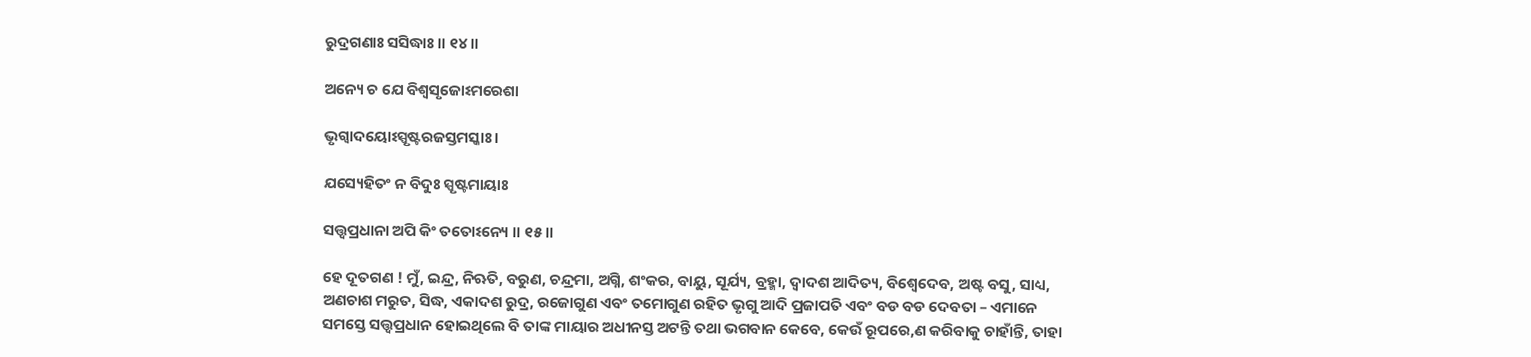ରୁଦ୍ରଗଣାଃ ସସିଦ୍ଧାଃ ॥ ୧୪॥

ଅନ୍ୟେ ଚ ଯେ ବିଶ୍ୱସୃଜୋଽମରେଶା

ଭୃଗ୍ୱାଦୟୋଽସ୍ପୃଷ୍ଟରଜସ୍ତମସ୍କାଃ ।

ଯସ୍ୟେହିତଂ ନ ବିଦୁଃ ସ୍ପୃଷ୍ଟମାୟାଃ

ସତ୍ତ୍ୱପ୍ରଧାନା ଅପି କିଂ ତତୋଽନ୍ୟେ ॥ ୧୫॥

ହେ ଦୂତଗଣ ! ମୁଁ, ଇନ୍ଦ୍ର, ନିଋତି, ବରୁଣ, ଚନ୍ଦ୍ରମା, ଅଗ୍ନି, ଶଂକର, ବାୟୁ, ସୂର୍ଯ୍ୟ, ବ୍ରହ୍ମା, ଦ୍ବାଦଶ ଆଦିତ୍ୟ, ବିଶ୍ବେଦେବ, ଅଷ୍ଟ ବସୁ, ସାଧ୍ୟ, ଅଣଚାଶ ମରୁତ, ସିଦ୍ଧ, ଏକାଦଶ ରୁଦ୍ର, ରଜୋଗୁଣ ଏବଂ ତମୋଗୁଣ ରହିତ ଭୃଗୁ ଆଦି ପ୍ରଜାପତି ଏବଂ ବଡ ବଡ ଦେବତା – ଏମାନେ ସମସ୍ତେ ସତ୍ତ୍ବପ୍ରଧାନ ହୋଇଥିଲେ ବି ତାଙ୍କ ମାୟାର ଅଧୀନସ୍ତ ଅଟନ୍ତି ତଥା ଭଗବାନ କେବେ, କେଉଁ ରୂପରେ,ଣ କରିବାକୁ ଚାହାଁନ୍ତି, ତାହା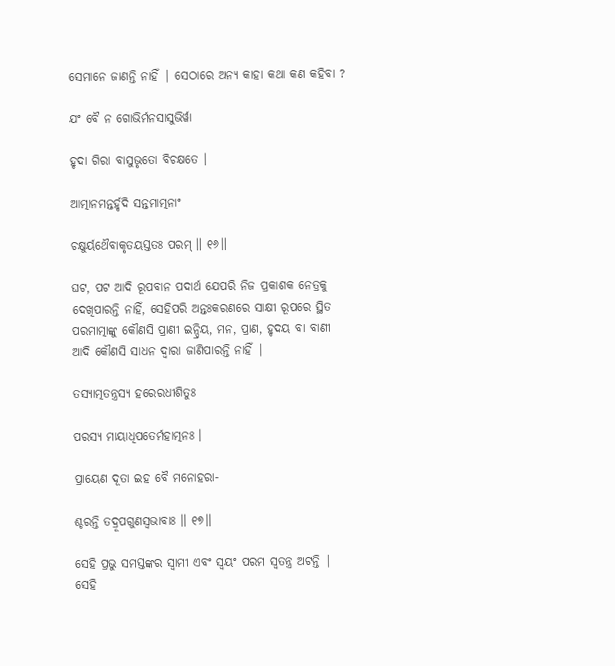ସେମାନେ ଜାଣନ୍ତି ନାହିଁ | ସେଠାରେ ଅନ୍ୟ କାହା କଥା କଣ କହିବା ?

ଯଂ ବୈ ନ ଗୋଭିର୍ମନସାସୁଭିର୍ୱା

ହୃଦା ଗିରା ବାସୁଭୃତୋ ବିଚକ୍ଷତେ ।

ଆତ୍ମାନମନ୍ତର୍ହୃଦି ସନ୍ତମାତ୍ମନାଂ

ଚକ୍ଷୁର୍ୟଥୈବାକୃତୟସ୍ତତଃ ପରମ୍ ॥ ୧୬॥

ଘଟ, ପଟ ଆଦି ରୂପବାନ ପଦାର୍ଥ ଯେପରି ନିଜ ପ୍ରକାଶକ ନେତ୍ରକୁ ଦେଖିପାରନ୍ତି ନାହିଁ, ସେହିପରି ଅନ୍ତଃକରଣରେ ସାକ୍ଷୀ ରୂପରେ ସ୍ଥିତ ପରମାତ୍ମାଙ୍କୁ କୌଣସି ପ୍ରାଣୀ ଇନ୍ଦ୍ରିୟ, ମନ, ପ୍ରାଣ, ହୃଦୟ ବା ବାଣୀ ଆଦି କୌଣସି ସାଧନ ଦ୍ବାରା ଜାଣିପାରନ୍ତି ନାହିଁ |

ତସ୍ୟାତ୍ମତନ୍ତ୍ରସ୍ୟ ହରେରଧୀଶିତୁଃ

ପରସ୍ୟ ମାୟାଧିପତେର୍ମହାତ୍ମନଃ ।

ପ୍ରାୟେଣ ଦୂତା ଇହ ବୈ ମନୋହରା-

ଶ୍ଚରନ୍ତି ତଦ୍ରୂପଗୁଣସ୍ୱଭାବାଃ ॥ ୧୭॥

ସେହି ପ୍ରଭୁ ସମସ୍ତଙ୍କର ସ୍ବାମୀ ଏବଂ ସ୍ବୟଂ ପରମ ସ୍ବତନ୍ତ୍ର ଅଟନ୍ତି | ସେହି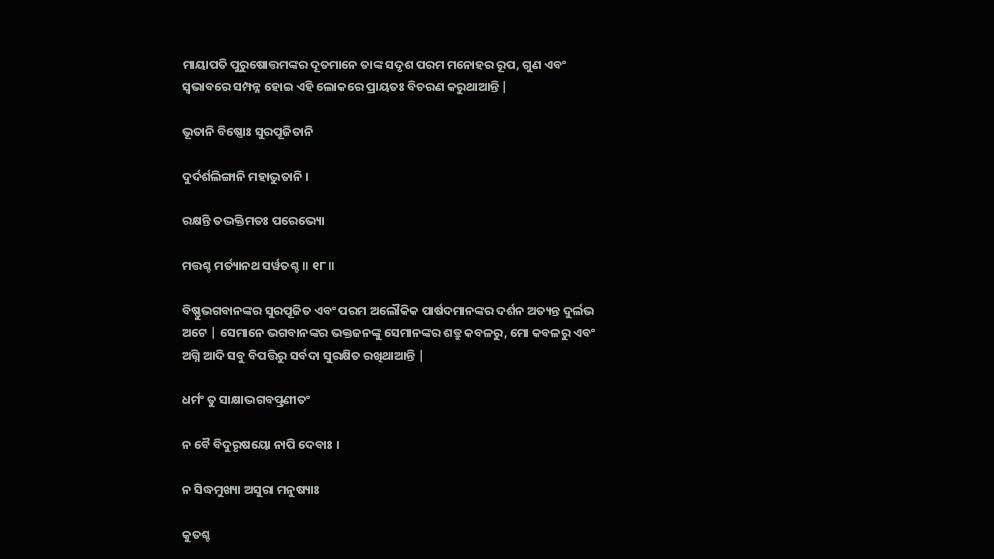ମାୟାପତି ପୁରୁଷୋତ୍ତମଙ୍କର ଦୂତମାନେ ତାଙ୍କ ସଦୃଶ ପରମ ମନୋହର ରୂପ, ଗୁଣ ଏବଂ ସ୍ବଭାବରେ ସମ୍ପନ୍ନ ହୋଇ ଏହି ଲୋକରେ ପ୍ରାୟତଃ ବିଚରଣ କରୁଥାଆନ୍ତି |

ଭୂତାନି ବିଷ୍ଣୋଃ ସୁରପୂଜିତାନି

ଦୁର୍ଦର୍ଶଲିଙ୍ଗାନି ମହାଦ୍ଭୁତାନି ।

ରକ୍ଷନ୍ତି ତଦ୍ଭକ୍ତିମତଃ ପରେଭ୍ୟୋ

ମତ୍ତଶ୍ଚ ମର୍ତ୍ୟାନଥ ସର୍ୱତଶ୍ଚ ॥ ୧୮॥

ବିଷ୍ଣୁଭଗବାନଙ୍କର ସୁରପୂଜିତ ଏବଂ ପରମ ଅଲୌକିକ ପାର୍ଷଦମାନଙ୍କର ଦର୍ଶନ ଅତ୍ୟନ୍ତ ଦୁର୍ଲଭ ଅଟେ | ସେମାନେ ଭଗବାନଙ୍କର ଭକ୍ତଜନଙ୍କୁ ସେମାନଙ୍କର ଶତ୍ରୁ କବଳରୁ, ମୋ କବଳରୁ ଏବଂ ଅଗ୍ନି ଆଦି ସବୁ ବିପତ୍ତିରୁ ସର୍ବଦା ସୁରକ୍ଷିତ ରଖିଥାଆନ୍ତି |

ଧର୍ମଂ ତୁ ସାକ୍ଷାଦ୍ଭଗବତ୍ପ୍ରଣୀତଂ

ନ ବୈ ବିଦୁରୃଷୟୋ ନାପି ଦେବାଃ ।

ନ ସିଦ୍ଧମୁଖ୍ୟା ଅସୁରା ମନୁଷ୍ୟାଃ

କୁତଶ୍ଚ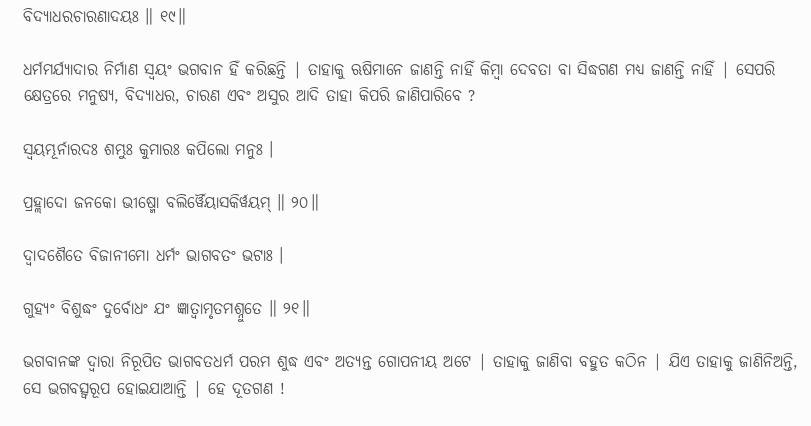ବିଦ୍ୟାଧରଚାରଣାଦୟଃ ॥ ୧୯॥

ଧର୍ମମର୍ଯ୍ୟାଦାର ନିର୍ମାଣ ସ୍ବୟଂ ଭଗବାନ ହିଁ କରିଛନ୍ତି | ତାହାକୁ ଋଷିମାନେ ଜାଣନ୍ତି ନାହିଁ କିମ୍ବା ଦେବତା ବା ସିଦ୍ଧଗଣ ମଧ୍ୟ ଜାଣନ୍ତି ନାହିଁ | ସେପରି କ୍ଷେତ୍ରରେ ମନୁଷ୍ୟ, ବିଦ୍ୟାଧର, ଚାରଣ ଏବଂ ଅସୁର ଆଦି ତାହା କିପରି ଜାଣିପାରିବେ ?

ସ୍ୱୟମ୍ଭୂର୍ନାରଦଃ ଶମ୍ଭୁଃ କୁମାରଃ କପିଲୋ ମନୁଃ ।

ପ୍ରହ୍ଲାଦୋ ଜନକୋ ଭୀଷ୍ମୋ ବଲିର୍ୱୈୟାସକିର୍ୱୟମ୍ ॥ ୨୦॥

ଦ୍ୱାଦଶୈତେ ବିଜାନୀମୋ ଧର୍ମଂ ଭାଗବତଂ ଭଟାଃ ।

ଗୁହ୍ୟଂ ବିଶୁଦ୍ଧଂ ଦୁର୍ବୋଧଂ ଯଂ ଜ୍ଞାତ୍ୱାମୃତମଶ୍ନୁତେ ॥ ୨୧॥

ଭଗବାନଙ୍କ ଦ୍ବାରା ନିରୂପିତ ଭାଗବତଧର୍ମ ପରମ ଶୁଦ୍ଧ ଏବଂ ଅତ୍ୟନ୍ତ ଗୋପନୀୟ ଅଟେ | ତାହାକୁ ଜାଣିବା ବହୁତ କଠିନ | ଯିଏ ତାହାକୁ ଜାଣିନିଅନ୍ତି, ସେ ଭଗବତ୍ସ୍ବରୂପ ହୋଇଯାଆନ୍ତି | ହେ ଦୂତଗଣ !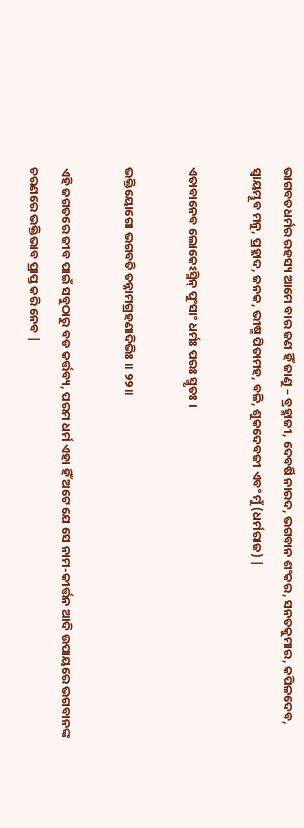ଭାଗବତଧର୍ମର ରହସ୍ୟ ଆମେ ବାର ଜଣ ହିଁ ଜାଣୁ – ବ୍ରହ୍ମାଜୀ, ଦେବର୍ଷି ନାରଦ, ଭଗବାନ ଶଂକର, ସନତକୁମାର, କପିଳଦେବ, ସ୍ବାୟମ୍ଭୂବ ମନୁ, ପ୍ରହ୍ଲାଦ, ଜନକ, ଭୀଷ୍ମ ପିତାମହ, ବଳି, ଶୁକଦେବଜୀ ଏବଂ ମୁଁ (ଧର୍ମରାଜ) |

ଏତାବାନେବ ଲୋକେଽସ୍ମିନ୍ ପୁଂସାଂ ଧର୍ମଃ ପରଃ ସ୍ମୃତଃ ।

ଭକ୍ତିୟୋଗୋ ଭଗବତି ତନ୍ନାମଗ୍ରହଣାଦିଭିଃ ॥ ୨୨॥

ଏହି ଜଗତରେ ଜୀବ ପାଇଁ ସବୁଠାରୁ ବଡ କର୍ତ୍ତବ୍ୟ, ପରମ ଧର୍ମ ଏହା ହିଁ ଅଟେ ଯେ ସେ ନାମ-କୀର୍ତ୍ତନ ଆଦି ଉପାୟରେ ଭଗବାନଙ୍କ ଚରଣରେ ଭକ୍ତିଭାବ ପ୍ରାପ୍ତ କରି ନେବ |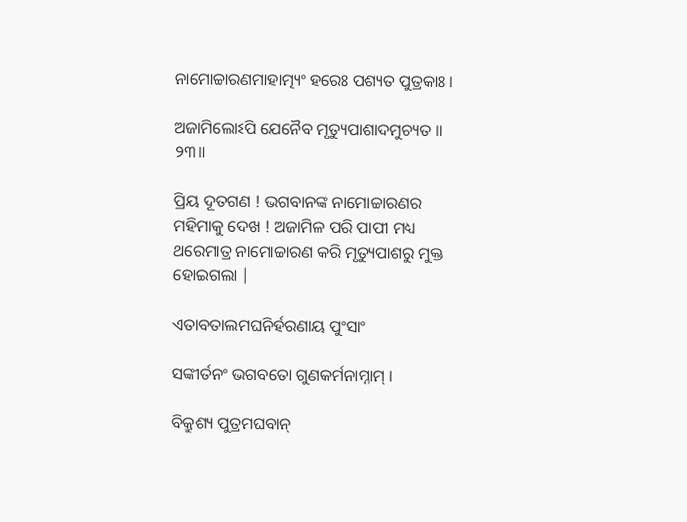ନାମୋଚ୍ଚାରଣମାହାତ୍ମ୍ୟଂ ହରେଃ ପଶ୍ୟତ ପୁତ୍ରକାଃ ।

ଅଜାମିଲୋଽପି ଯେନୈବ ମୃତ୍ୟୁପାଶାଦମୁଚ୍ୟତ ॥ ୨୩॥

ପ୍ରିୟ ଦୂତଗଣ ! ଭଗବାନଙ୍କ ନାମୋଚ୍ଚାରଣର ମହିମାକୁ ଦେଖ ! ଅଜାମିଳ ପରି ପାପୀ ମଧ୍ୟ ଥରେମାତ୍ର ନାମୋଚ୍ଚାରଣ କରି ମୃତ୍ୟୁପାଶରୁ ମୁକ୍ତ ହୋଇଗଲା |

ଏତାବତାଲମଘନିର୍ହରଣାୟ ପୁଂସାଂ

ସଙ୍କୀର୍ତନଂ ଭଗବତୋ ଗୁଣକର୍ମନାମ୍ନାମ୍ ।

ବିକ୍ରୁଶ୍ୟ ପୁତ୍ରମଘବାନ୍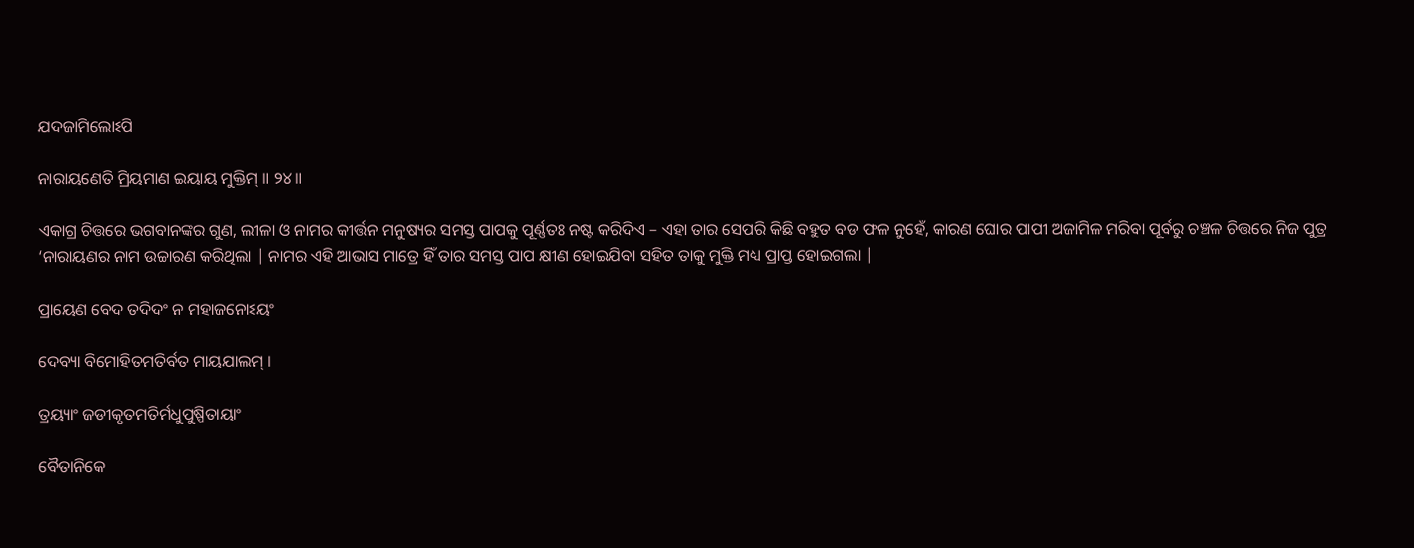ଯଦଜାମିଲୋଽପି

ନାରାୟଣେତି ମ୍ରିୟମାଣ ଇୟାୟ ମୁକ୍ତିମ୍ ॥ ୨୪॥

ଏକାଗ୍ର ଚିତ୍ତରେ ଭଗବାନଙ୍କର ଗୁଣ, ଲୀଳା ଓ ନାମର କୀର୍ତ୍ତନ ମନୁଷ୍ୟର ସମସ୍ତ ପାପକୁ ପୂର୍ଣ୍ଣତଃ ନଷ୍ଟ କରିଦିଏ – ଏହା ତାର ସେପରି କିଛି ବହୁତ ବଡ ଫଳ ନୁହେଁ, କାରଣ ଘୋର ପାପୀ ଅଜାମିଳ ମରିବା ପୂର୍ବରୁ ଚଞ୍ଚଳ ଚିତ୍ତରେ ନିଜ ପୁତ୍ର ‘ନାରାୟଣର ନାମ ଉଚ୍ଚାରଣ କରିଥିଲା | ନାମର ଏହି ଆଭାସ ମାତ୍ରେ ହିଁ ତାର ସମସ୍ତ ପାପ କ୍ଷୀଣ ହୋଇଯିବା ସହିତ ତାକୁ ମୁକ୍ତି ମଧ୍ୟ ପ୍ରାପ୍ତ ହୋଇଗଲା |

ପ୍ରାୟେଣ ବେଦ ତଦିଦଂ ନ ମହାଜନୋଽୟଂ

ଦେବ୍ୟା ବିମୋହିତମତିର୍ବତ ମାୟଯାଲମ୍ ।

ତ୍ରୟ୍ୟାଂ ଜଡୀକୃତମତିର୍ମଧୁପୁଷ୍ପିତାୟାଂ

ବୈତାନିକେ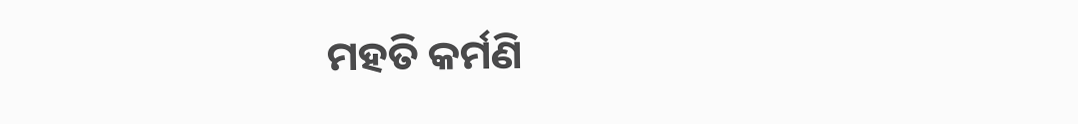ମହତି କର୍ମଣି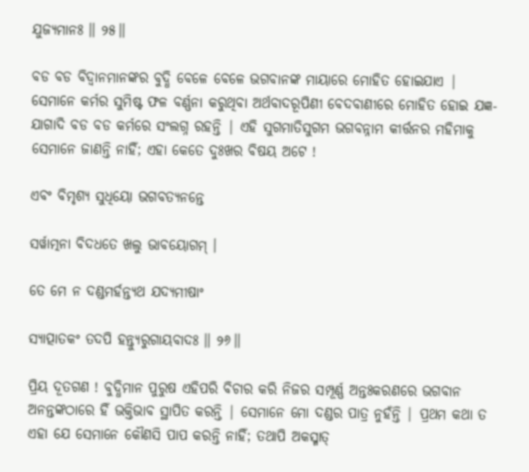ଯୁଜ୍ୟମାନଃ ॥ ୨୫॥

ବଡ ବଡ ବିଦ୍ବାନମାନଙ୍କର ବୁଦ୍ଧି ବେଳେ ବେଳେ ଭଗବାନଙ୍କ ମାୟାରେ ମୋହିତ ହୋଇଯାଏ | ସେମାନେ କର୍ମର ସୁମିଷ୍ଟ ଫଳ ବର୍ଣ୍ଣନା କରୁଥିବା ଅର୍ଥବାଦରୂପିଣୀ ବେଦବାଣୀରେ ମୋହିତ ହୋଇ ଯଜ୍ଞ-ଯାଗାଦି ବଡ ବଡ କର୍ମରେ ସଂଲଗ୍ନ ରହନ୍ତି | ଏହି ସୁଗମାତିସୁଗମ ଭଗବନ୍ନାମ କୀର୍ତ୍ତନର ମହିମାକୁ ସେମାନେ ଜାଣନ୍ତି ନାହିଁ; ଏହା କେତେ ଦୁଃଖର ବିଷୟ ଅଟେ !

ଏବଂ ବିମୃଶ୍ୟ ସୁଧିୟୋ ଭଗବତ୍ୟନନ୍ତେ

ସର୍ୱାତ୍ମନା ବିଦଧତେ ଖଲୁ ଭାବୟୋଗମ୍ ।

ତେ ମେ ନ ଦଣ୍ଡମର୍ହନ୍ତ୍ୟଥ ଯଦ୍ୟମୀଷାଂ

ସ୍ୟାତ୍ପାତକଂ ତଦପି ହନ୍ତ୍ୟୁରୁଗାୟବାଦଃ ॥ ୨୬॥

ପ୍ରିୟ ଦୂତଗଣ ! ବୁଦ୍ଧିମାନ ପୁରୁଷ ଏହିପରି ବିଚାର କରି ନିଜର ସମ୍ପୂର୍ଣ୍ଣ ଅନ୍ତଃକରଣରେ ଭଗବାନ ଅନନ୍ତଙ୍କଠାରେ ହିଁ ଭକ୍ତିଭାବ ସ୍ଥାପିତ କରନ୍ତି | ସେମାନେ ମୋ ଦଣ୍ଡର ପାତ୍ର ନୁହଁନ୍ତି | ପ୍ରଥମ କଥା ତ ଏହା ଯେ ସେମାନେ କୌଣସି ପାପ କରନ୍ତି ନାହିଁ; ତଥାପି ଅକସ୍ମାତ୍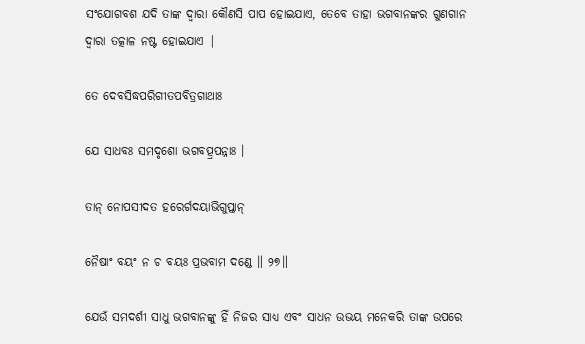ସଂଯୋଗବଶ ଯଦି ତାଙ୍କ ଦ୍ବାରା କୌଣସି ପାପ ହୋଇଯାଏ, ତେବେ ତାହା ଭଗବାନଙ୍କର ଗୁଣଗାନ ଦ୍ବାରା ତତ୍କାଳ ନଷ୍ଟ ହୋଇଯାଏ |

ତେ ଦେବସିଦ୍ଧପରିଗୀତପବିତ୍ରଗାଥାଃ

ଯେ ସାଧବଃ ସମଦୃଶୋ ଭଗବତ୍ପ୍ରପନ୍ନାଃ ।

ତାନ୍ ନୋପସୀଦତ ହରେର୍ଗଦୟାଭିଗୁପ୍ତାନ୍

ନୈଷାଂ ବୟଂ ନ ଚ ବୟଃ ପ୍ରଭବାମ ଦଣ୍ଡେ ॥ ୨୭॥

ଯେଉଁ ସମଦର୍ଶୀ ସାଧୁ ଭଗବାନଙ୍କୁ ହିଁ ନିଜର ସାଧ୍ୟ ଏବଂ ସାଧନ ଉଭୟ ମନେକରି ତାଙ୍କ ଉପରେ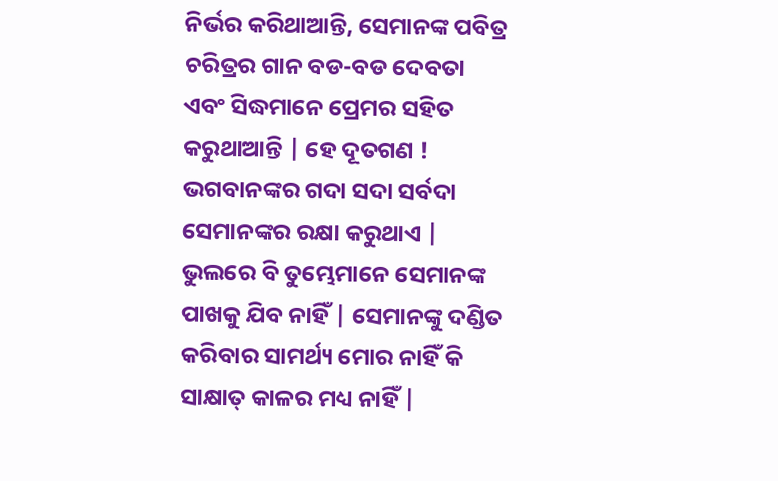ନିର୍ଭର କରିଥାଆନ୍ତି, ସେମାନଙ୍କ ପବିତ୍ର ଚରିତ୍ରର ଗାନ ବଡ-ବଡ ଦେବତା ଏବଂ ସିଦ୍ଧମାନେ ପ୍ରେମର ସହିତ କରୁଥାଆନ୍ତି | ହେ ଦୂତଗଣ ! ଭଗବାନଙ୍କର ଗଦା ସଦା ସର୍ବଦା ସେମାନଙ୍କର ରକ୍ଷା କରୁଥାଏ | ଭୁଲରେ ବି ତୁମ୍ଭେମାନେ ସେମାନଙ୍କ ପାଖକୁ ଯିବ ନାହିଁ | ସେମାନଙ୍କୁ ଦଣ୍ଡିତ କରିବାର ସାମର୍ଥ୍ୟ ମୋର ନାହିଁ କି ସାକ୍ଷାତ୍ କାଳର ମଧ୍ୟ ନାହିଁ |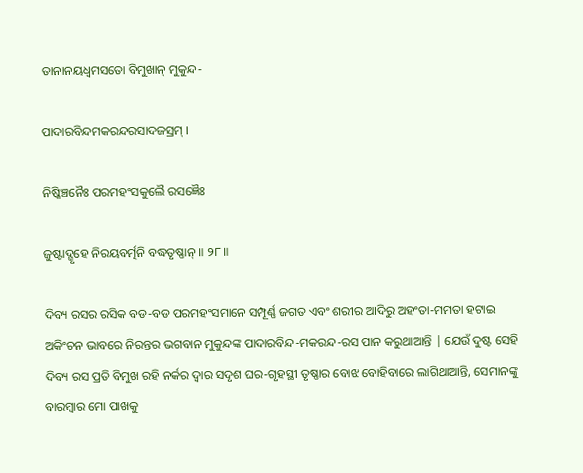ତାନାନୟଧ୍ୱମସତୋ ବିମୁଖାନ୍ ମୁକୁନ୍ଦ-

ପାଦାରବିନ୍ଦମକରନ୍ଦରସାଦଜସ୍ରମ୍ ।

ନିଷ୍କିଞ୍ଚନୈଃ ପରମହଂସକୁଲୈ ରସଜ୍ଞୈଃ

ଜୁଷ୍ଟାଦ୍ଗୃହେ ନିରୟବର୍ତ୍ମନି ବଦ୍ଧତୃଷ୍ଣାନ୍ ॥ ୨୮॥

ଦିବ୍ୟ ରସର ରସିକ ବଡ-ବଡ ପରମହଂସମାନେ ସମ୍ପୂର୍ଣ୍ଣ ଜଗତ ଏବଂ ଶରୀର ଆଦିରୁ ଅହଂତା-ମମତା ହଟାଇ ଅକିଂଚନ ଭାବରେ ନିରନ୍ତର ଭଗବାନ ମୁକୁନ୍ଦଙ୍କ ପାଦାରବିନ୍ଦ-ମକରନ୍ଦ-ରସ ପାନ କରୁଥାଆନ୍ତି | ଯେଉଁ ଦୁଷ୍ଟ ସେହି ଦିବ୍ୟ ରସ ପ୍ରତି ବିମୁଖ ରହି ନର୍କର ଦ୍ବାର ସଦୃଶ ଘର-ଗୃହସ୍ଥୀ ତୃଷ୍ଣାର ବୋଝ ବୋହିବାରେ ଲାଗିଥାଆନ୍ତି, ସେମାନଙ୍କୁ ବାରମ୍ବାର ମୋ ପାଖକୁ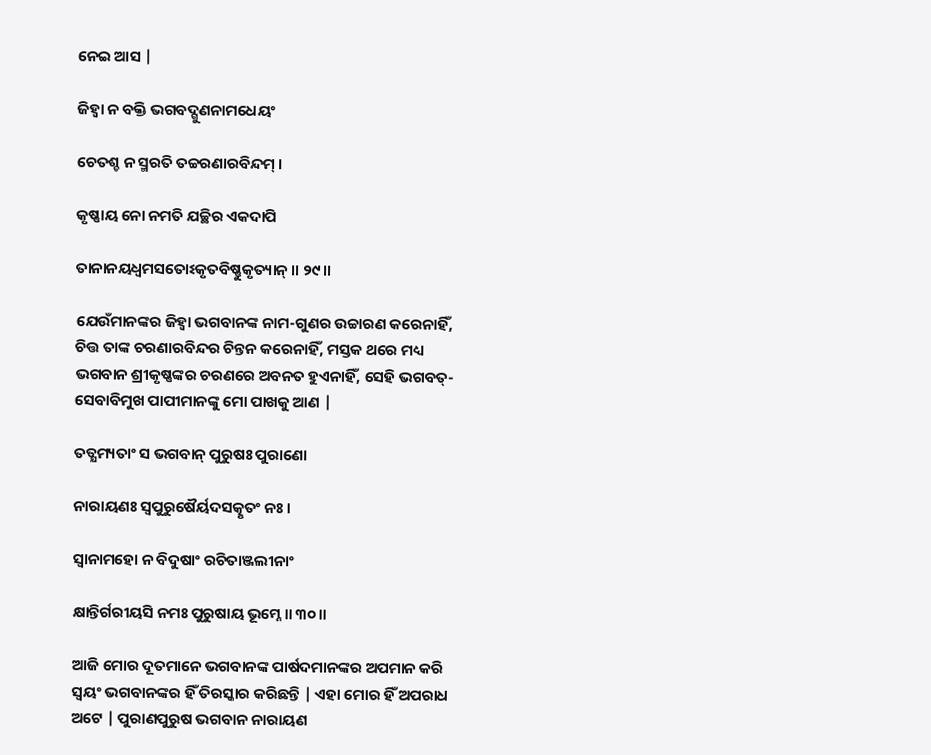ନେଇ ଆସ |

ଜିହ୍ୱା ନ ବକ୍ତି ଭଗବଦ୍ଗୁଣନାମଧେୟଂ

ଚେତଶ୍ଚ ନ ସ୍ମରତି ତଚ୍ଚରଣାରବିନ୍ଦମ୍ ।

କୃଷ୍ଣାୟ ନୋ ନମତି ଯଚ୍ଛିର ଏକଦାପି

ତାନାନୟଧ୍ୱମସତୋଽକୃତବିଷ୍ଣୁକୃତ୍ୟାନ୍ ॥ ୨୯॥

ଯେଉଁମାନଙ୍କର ଜିହ୍ବା ଭଗବାନଙ୍କ ନାମ-ଗୁଣର ଉଚ୍ଚାରଣ କରେନାହିଁ, ଚିତ୍ତ ତାଙ୍କ ଚରଣାରବିନ୍ଦର ଚିନ୍ତନ କରେନାହିଁ, ମସ୍ତକ ଥରେ ମଧ୍ୟ ଭଗବାନ ଶ୍ରୀକୃଷ୍ଣଙ୍କର ଚରଣରେ ଅବନତ ହୁଏନାହିଁ, ସେହି ଭଗବତ୍-ସେବାବିମୁଖ ପାପୀମାନଙ୍କୁ ମୋ ପାଖକୁ ଆଣ |

ତତ୍କ୍ଷମ୍ୟତାଂ ସ ଭଗବାନ୍ ପୁରୁଷଃ ପୁରାଣୋ

ନାରାୟଣଃ ସ୍ୱପୁରୁଷୈର୍ୟଦସତ୍କୃତଂ ନଃ ।

ସ୍ୱାନାମହୋ ନ ବିଦୁଷାଂ ରଚିତାଞ୍ଜଲୀନାଂ

କ୍ଷାନ୍ତିର୍ଗରୀୟସି ନମଃ ପୁରୁଷାୟ ଭୂମ୍ନେ ॥ ୩୦॥

ଆଜି ମୋର ଦୂତମାନେ ଭଗବାନଙ୍କ ପାର୍ଷଦମାନଙ୍କର ଅପମାନ କରି ସ୍ବୟଂ ଭଗବାନଙ୍କର ହିଁ ତିରସ୍କାର କରିଛନ୍ତି | ଏହା ମୋର ହିଁ ଅପରାଧ ଅଟେ | ପୁରାଣପୁରୁଷ ଭଗବାନ ନାରାୟଣ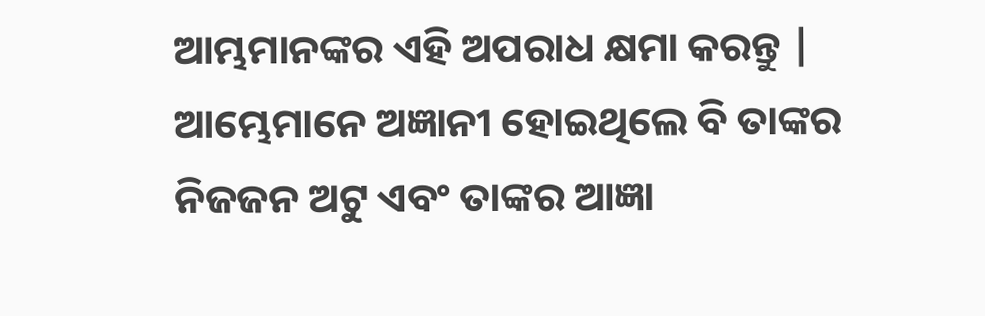ଆମ୍ଭମାନଙ୍କର ଏହି ଅପରାଧ କ୍ଷମା କରନ୍ତୁ | ଆମ୍ଭେମାନେ ଅଜ୍ଞାନୀ ହୋଇଥିଲେ ବି ତାଙ୍କର ନିଜଜନ ଅଟୁ ଏବଂ ତାଙ୍କର ଆଜ୍ଞା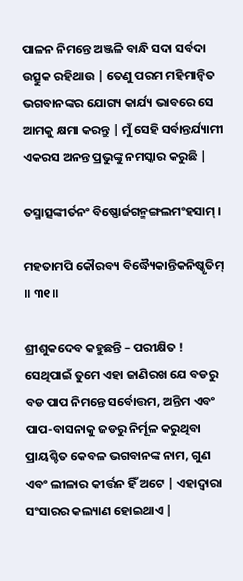ପାଳନ ନିମନ୍ତେ ଅଞ୍ଜଳି ବାନ୍ଧି ସଦା ସର୍ବଦା ଉତ୍ସୁକ ରହିଥାଉ | ତେଣୁ ପରମ ମହିମାନ୍ବିତ ଭଗବାନଙ୍କର ଯୋଗ୍ୟ କାର୍ଯ୍ୟ ଭାବରେ ସେ ଆମକୁ କ୍ଷମା କରନ୍ତୁ | ମୁଁ ସେହି ସର୍ବାନ୍ତର୍ଯ୍ୟାମୀ ଏକରସ ଅନନ୍ତ ପ୍ରଭୁଙ୍କୁ ନମସ୍କାର କରୁଛି |

ତସ୍ମାତ୍ସଙ୍କୀର୍ତନଂ ବିଷ୍ଣୋର୍ଜଗନ୍ମଙ୍ଗଲମଂହସାମ୍ ।

ମହତାମପି କୌରବ୍ୟ ବିଦ୍ଧ୍ୟୈକାନ୍ତିକନିଷ୍କୃତିମ୍ ॥ ୩୧॥

ଶ୍ରୀଶୁକଦେବ କହୁଛନ୍ତି – ପରୀକ୍ଷିତ ! ସେଥିପାଇଁ ତୁମେ ଏହା ଜାଣିରଖ ଯେ ବଡରୁ ବଡ ପାପ ନିମନ୍ତେ ସର୍ବୋତ୍ତମ, ଅନ୍ତିମ ଏବଂ ପାପ-ବାସନାକୁ ଜଡରୁ ନିର୍ମୂଳ କରୁଥିବା ପ୍ରାୟଶ୍ଚିତ କେବଳ ଭଗବାନଙ୍କ ନାମ, ଗୁଣ ଏବଂ ଲୀଳାର କୀର୍ତ୍ତନ ହିଁ ଅଟେ | ଏହାଦ୍ବାରା ସଂସାରର କଲ୍ୟାଣ ହୋଇଥାଏ |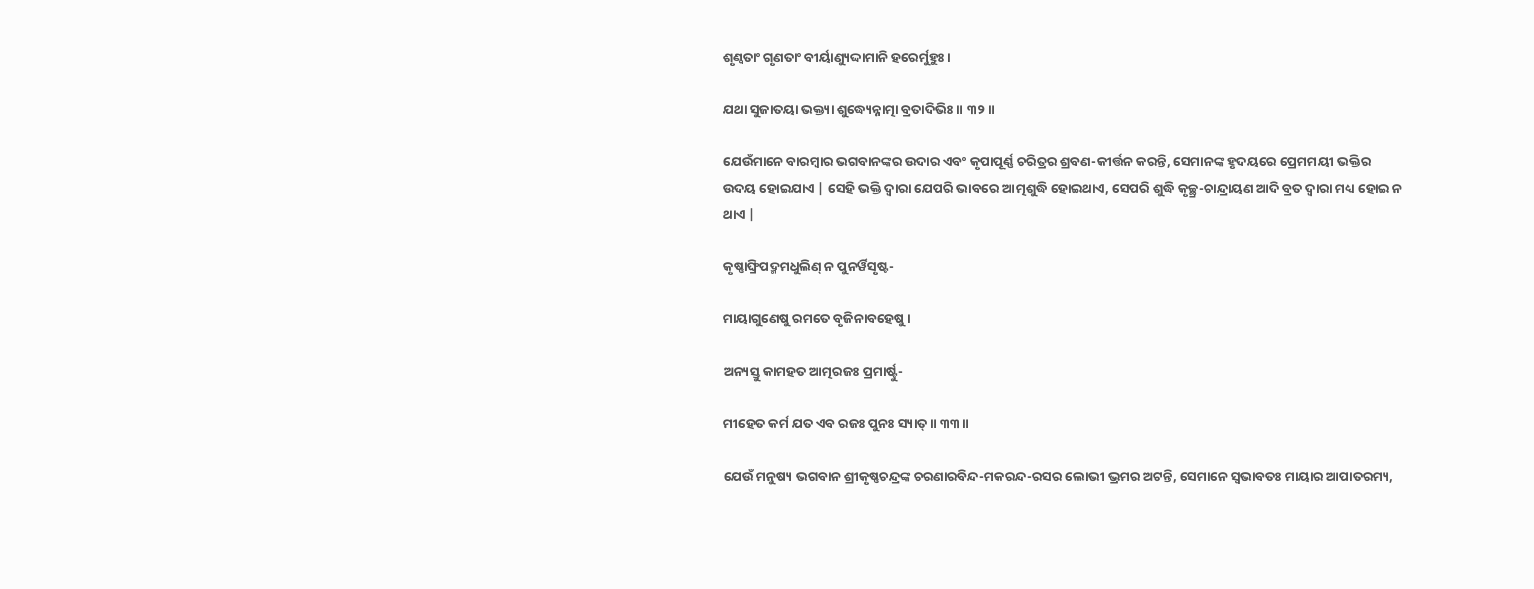ଶୃଣ୍ୱତାଂ ଗୃଣତାଂ ବୀର୍ୟାଣ୍ୟୁଦ୍ଦାମାନି ହରେର୍ମୁହୁଃ ।

ଯଥା ସୁଜାତୟା ଭକ୍ତ୍ୟା ଶୁଦ୍ଧ୍ୟେନ୍ନାତ୍ମା ବ୍ରତାଦିଭିଃ ॥ ୩୨॥

ଯେଉଁମାନେ ବାରମ୍ବାର ଭଗବାନଙ୍କର ଉଦାର ଏବଂ କୃପାପୂର୍ଣ୍ଣ ଚରିତ୍ରର ଶ୍ରବଣ-କୀର୍ତ୍ତନ କରନ୍ତି, ସେମାନଙ୍କ ହୃଦୟରେ ପ୍ରେମମୟୀ ଭକ୍ତିର ଉଦୟ ହୋଇଯାଏ | ସେହି ଭକ୍ତି ଦ୍ବାରା ଯେପରି ଭାବରେ ଆତ୍ମଶୁଦ୍ଧି ହୋଇଥାଏ, ସେପରି ଶୁଦ୍ଧି କୃଚ୍ଛ୍ର-ଚାନ୍ଦ୍ରାୟଣ ଆଦି ବ୍ରତ ଦ୍ବାରା ମଧ୍ୟ ହୋଇ ନ ଥାଏ |

କୃଷ୍ଣାଙ୍ଘ୍ରିପଦ୍ମମଧୁଲିଣ୍ ନ ପୁନର୍ୱିସୃଷ୍ଟ-

ମାୟାଗୁଣେଷୁ ରମତେ ବୃଜିନାବହେଷୁ ।

ଅନ୍ୟସ୍ତୁ କାମହତ ଆତ୍ମରଜଃ ପ୍ରମାର୍ଷ୍ଟୁ-

ମୀହେତ କର୍ମ ଯତ ଏବ ରଜଃ ପୁନଃ ସ୍ୟାତ୍ ॥ ୩୩॥

ଯେଉଁ ମନୁଷ୍ୟ ଭଗବାନ ଶ୍ରୀକୃଷ୍ଣଚନ୍ଦ୍ରଙ୍କ ଚରଣାରବିନ୍ଦ-ମକରନ୍ଦ-ରସର ଲୋଭୀ ଭ୍ରମର ଅଟନ୍ତି, ସେମାନେ ସ୍ବଭାବତଃ ମାୟାର ଆପାତରମ୍ୟ,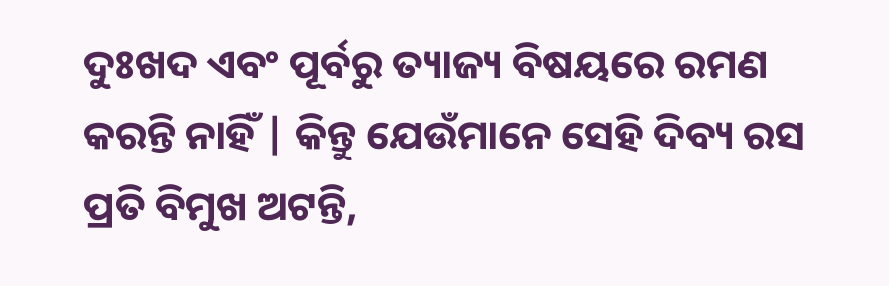ଦୁଃଖଦ ଏବଂ ପୂର୍ବରୁ ତ୍ୟାଜ୍ୟ ବିଷୟରେ ରମଣ କରନ୍ତି ନାହିଁ | କିନ୍ତୁ ଯେଉଁମାନେ ସେହି ଦିବ୍ୟ ରସ ପ୍ରତି ବିମୁଖ ଅଟନ୍ତି,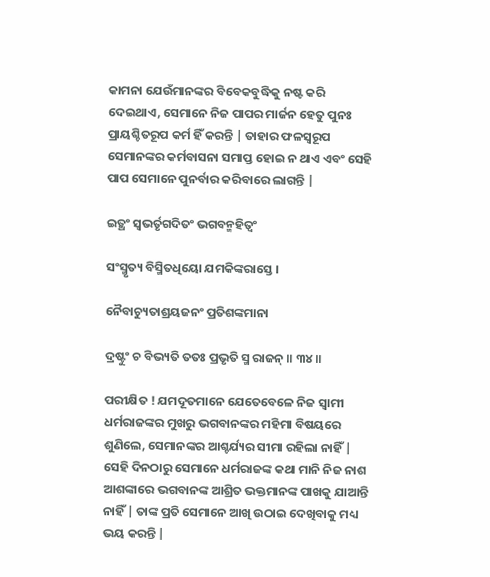କାମନା ଯେଉଁମାନଙ୍କର ବିବେକବୁଦ୍ଧିକୁ ନଷ୍ଟ କରି ଦେଇଥାଏ, ସେମାନେ ନିଜ ପାପର ମାର୍ଜନ ହେତୁ ପୁନଃ ପ୍ରାୟଶ୍ଚିତରୂପ କର୍ମ ହିଁ କରନ୍ତି | ତାହାର ଫଳସ୍ବରୂପ ସେମାନଙ୍କର କର୍ମବାସନା ସମାପ୍ତ ହୋଇ ନ ଥାଏ ଏବଂ ସେହି ପାପ ସେମାନେ ପୁନର୍ବାର କରିବାରେ ଲାଗନ୍ତି |

ଇତ୍ଥଂ ସ୍ୱଭର୍ତୃଗଦିତଂ ଭଗବନ୍ମହିତ୍ୱଂ

ସଂସ୍ମୃତ୍ୟ ବିସ୍ମିତଧିୟୋ ଯମକିଙ୍କରାସ୍ତେ ।

ନୈବାଚ୍ୟୁତାଶ୍ରୟଜନଂ ପ୍ରତିଶଙ୍କମାନା

ଦ୍ରଷ୍ଟୁଂ ଚ ବିଭ୍ୟତି ତତଃ ପ୍ରଭୃତି ସ୍ମ ରାଜନ୍ ॥ ୩୪॥

ପରୀକ୍ଷିତ ! ଯମଦୂତମାନେ ଯେତେବେଳେ ନିଜ ସ୍ବାମୀ ଧର୍ମରାଜଙ୍କର ମୁଖରୁ ଭଗବାନଙ୍କର ମହିମା ବିଷୟରେ ଶୁଣିଲେ, ସେମାନଙ୍କର ଆଶ୍ଚର୍ଯ୍ୟର ସୀମା ରହିଲା ନାହିଁ | ସେହି ଦିନଠାରୁ ସେମାନେ ଧର୍ମରାଜଙ୍କ କଥା ମାନି ନିଜ ନାଶ ଆଶଙ୍କାରେ ଭଗବାନଙ୍କ ଆଶ୍ରିତ ଭକ୍ତମାନଙ୍କ ପାଖକୁ ଯାଆନ୍ତି ନାହିଁ | ତାଙ୍କ ପ୍ରତି ସେମାନେ ଆଖି ଉଠାଇ ଦେଖିବାକୁ ମଧ୍ୟ ଭୟ କରନ୍ତି |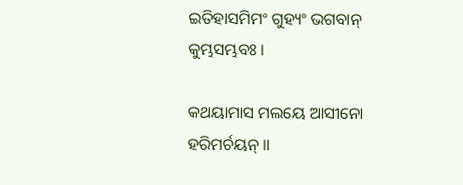ଇତିହାସମିମଂ ଗୁହ୍ୟଂ ଭଗବାନ୍ କୁମ୍ଭସମ୍ଭବଃ ।

କଥୟାମାସ ମଲୟେ ଆସୀନୋ ହରିମର୍ଚୟନ୍ ॥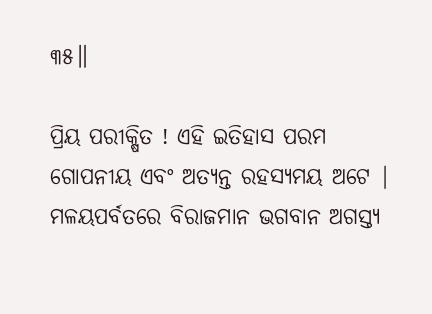୩୫॥

ପ୍ରିୟ ପରୀକ୍ଷିତ ! ଏହି ଇତିହାସ ପରମ ଗୋପନୀୟ ଏବଂ ଅତ୍ୟନ୍ତ ରହସ୍ୟମୟ ଅଟେ | ମଳୟପର୍ବତରେ ବିରାଜମାନ ଭଗବାନ ଅଗସ୍ତ୍ୟ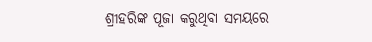ଶ୍ରୀହରିଙ୍କ ପୂଜା କରୁଥିବା ସମୟରେ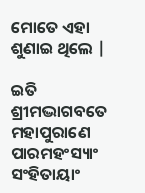ମୋତେ ଏହା ଶୁଣାଇ ଥିଲେ |

ଇତି ଶ୍ରୀମଦ୍ଭାଗବତେ ମହାପୁରାଣେ ପାରମହଂସ୍ୟାଂ ସଂହିତାୟାଂ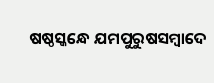ଷଷ୍ଠସ୍କନ୍ଧେ ଯମପୁରୁଷସମ୍ବାଦେ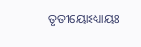ତୃତୀୟୋଽଧ୍ୟାୟଃ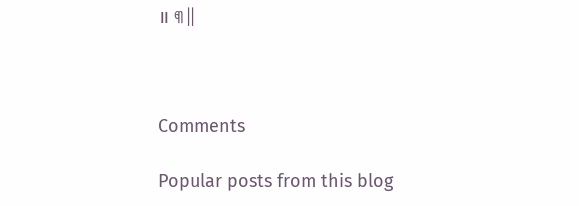॥ ୩॥



Comments

Popular posts from this blog